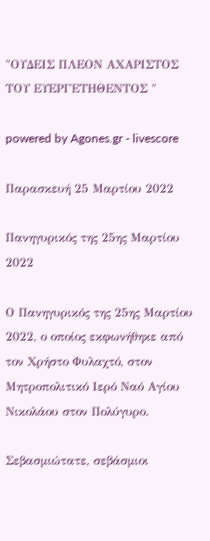"ΟΥΔΕΙΣ ΠΛΕΟΝ ΑΧΑΡΙΣΤΟΣ ΤΟΥ ΕΥΕΡΓΕΤΗΘΕΝΤΟΣ "

powered by Agones.gr - livescore

Παρασκευή 25 Μαρτίου 2022

Πανηγυρικός της 25ης Μαρτίου 2022

Ο Πανηγυρικός της 25ης Μαρτίου 2022, ο οποίος εκφωνήθηκε από τον Χρήστο Φυλαχτό, στον Μητροπολιτικό Ιερό Ναό Αγίου Νικολάου στον Πολύγυρο.

Σεβασμιώτατε, σεβάσμιοι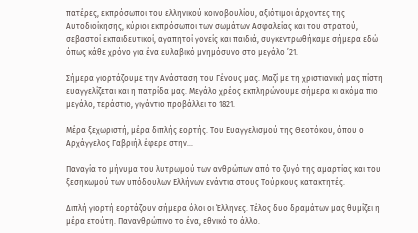πατέρες, εκπρόσωποι του ελληνικού κοινοβουλίου, αξιότιμοι άρχοντες της Αυτοδιοίκησης, κύριοι εκπρόσωποι των σωμάτων Ασφαλείας και του στρατού, σεβαστοί εκπαιδευτικοί, αγαπητοί γονείς και παιδιά, συγκεντρωθήκαμε σήμερα εδώ όπως κάθε χρόνο για ένα ευλαβικό μνημόσυνο στο μεγάλο ’21.

Σήμερα γιορτάζουμε την Ανάσταση του Γένους μας. Μαζί με τη χριστιανική μας πίστη ευαγγελίζεται και η πατρίδα μας. Μεγάλο χρέος εκπληρώνουμε σήμερα κι ακόμα πιο μεγάλο, τεράστιο, γιγάντιο προβάλλει το 1821.

Μέρα ξεχωριστή, μέρα διπλής εορτής. Του Ευαγγελισμού της Θεοτόκου, όπου ο Αρχάγγελος Γαβριήλ έφερε στην...

Παναγία το μήνυμα του λυτρωμού των ανθρώπων από το ζυγό της αμαρτίας και του ξεσηκωμού των υπόδουλων Ελλήνων ενάντια στους Τούρκους κατακτητές.

Διπλή γιορτή εορτάζουν σήμερα όλοι οι Έλληνες. Τέλος δυο δραμάτων μας θυμίζει η μέρα ετούτη. Πανανθρώπινο το ένα, εθνικό το άλλο.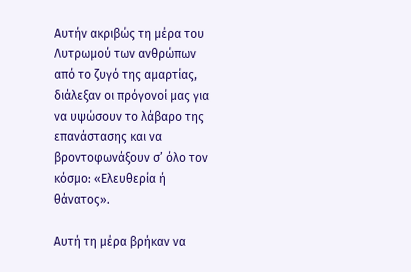Αυτήν ακριβώς τη μέρα του Λυτρωμού των ανθρώπων από το ζυγό της αμαρτίας, διάλεξαν οι πρόγονοί μας για να υψώσουν το λάβαρο της επανάστασης και να βροντοφωνάξουν σ’ όλο τον κόσμο: «Ελευθερία ή θάνατος».

Αυτή τη μέρα βρήκαν να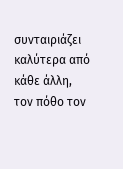συνταιριάζει καλύτερα από κάθε άλλη, τον πόθο τον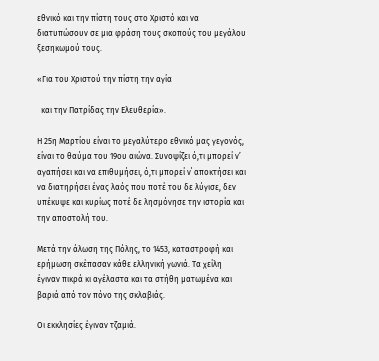εθνικό και την πίστη τους στο Χριστό και να διατυπώσουν σε μια φράση τους σκοπούς του μεγάλου ξεσηκωμού τους.

«Για του Χριστού την πίστη την αγία

  και την Πατρίδας την Ελευθερία».

Η 25η Μαρτίου είναι το μεγαλύτερο εθνικό μας γεγονός, είναι το θαύμα του 19ου αιώνα. Συνοψίζει ό,τι μπορεί ν’ αγαπήσει και να επιθυμήσει, ό,τι μπορεί ν΄ αποκτήσει και να διατηρήσει ένας λαός που ποτέ του δε λύγισε, δεν υπέκυψε και κυρίως ποτέ δε λησμόνησε την ιστορία και την αποστολή του.

Μετά την άλωση της Πόλης, το 1453, καταστροφή και ερήμωση σκέπασαν κάθε ελληνική γωνιά. Τα χείλη έγιναν πικρά κι αγέλαστα και τα στήθη ματωμένα και βαριά από τον πόνο της σκλαβιάς.

Οι εκκλησίες έγιναν τζαμιά.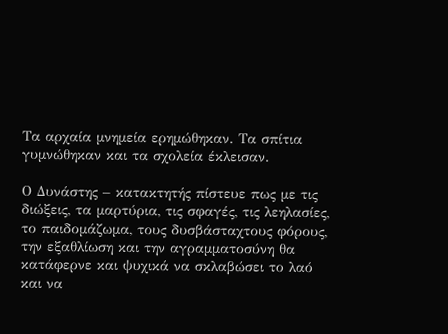Τα αρχαία μνημεία ερημώθηκαν. Τα σπίτια γυμνώθηκαν και τα σχολεία έκλεισαν.

Ο Δυνάστης – κατακτητής πίστευε πως με τις διώξεις, τα μαρτύρια, τις σφαγές, τις λεηλασίες, το παιδομάζωμα, τους δυσβάσταχτους φόρους, την εξαθλίωση και την αγραμματοσύνη θα κατάφερνε και ψυχικά να σκλαβώσει το λαό και να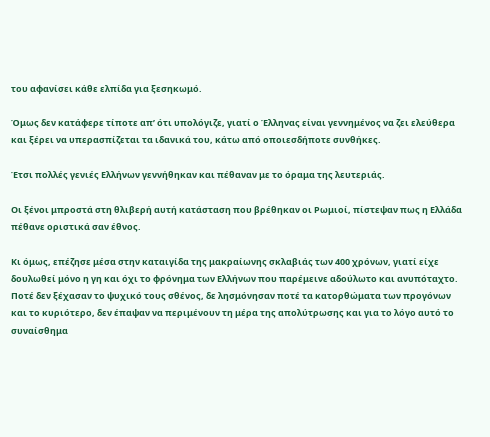του αφανίσει κάθε ελπίδα για ξεσηκωμό.

Όμως δεν κατάφερε τίποτε απ’ ότι υπολόγιζε, γιατί ο Έλληνας είναι γεννημένος να ζει ελεύθερα και ξέρει να υπερασπίζεται τα ιδανικά του, κάτω από οποιεσδήποτε συνθήκες.

Έτσι πολλές γενιές Ελλήνων γεννήθηκαν και πέθαναν με το όραμα της λευτεριάς.

Οι ξένοι μπροστά στη θλιβερή αυτή κατάσταση που βρέθηκαν οι Ρωμιοί, πίστεψαν πως η Ελλάδα πέθανε οριστικά σαν έθνος.

Κι όμως, επέζησε μέσα στην καταιγίδα της μακραίωνης σκλαβιάς των 400 χρόνων, γιατί είχε δουλωθεί μόνο η γη και όχι το φρόνημα των Ελλήνων που παρέμεινε αδούλωτο και ανυπόταχτο. Ποτέ δεν ξέχασαν το ψυχικό τους σθένος, δε λησμόνησαν ποτέ τα κατορθώματα των προγόνων και το κυριότερο, δεν έπαψαν να περιμένουν τη μέρα της απολύτρωσης και για το λόγο αυτό το συναίσθημα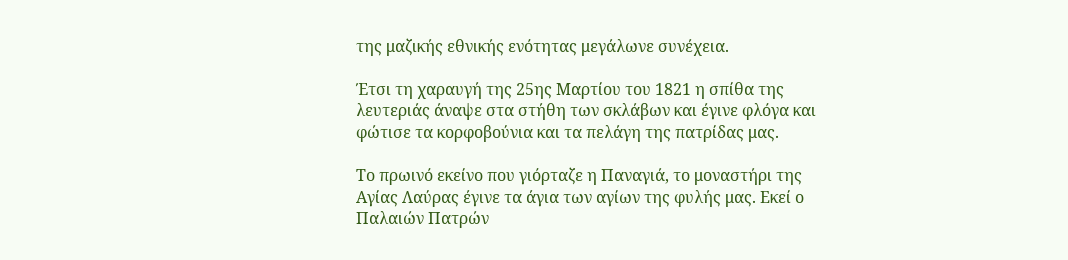της μαζικής εθνικής ενότητας μεγάλωνε συνέχεια.

Έτσι τη χαραυγή της 25ης Μαρτίου του 1821 η σπίθα της λευτεριάς άναψε στα στήθη των σκλάβων και έγινε φλόγα και φώτισε τα κορφοβούνια και τα πελάγη της πατρίδας μας.

Το πρωινό εκείνο που γιόρταζε η Παναγιά, το μοναστήρι της Αγίας Λαύρας έγινε τα άγια των αγίων της φυλής μας. Εκεί ο Παλαιών Πατρών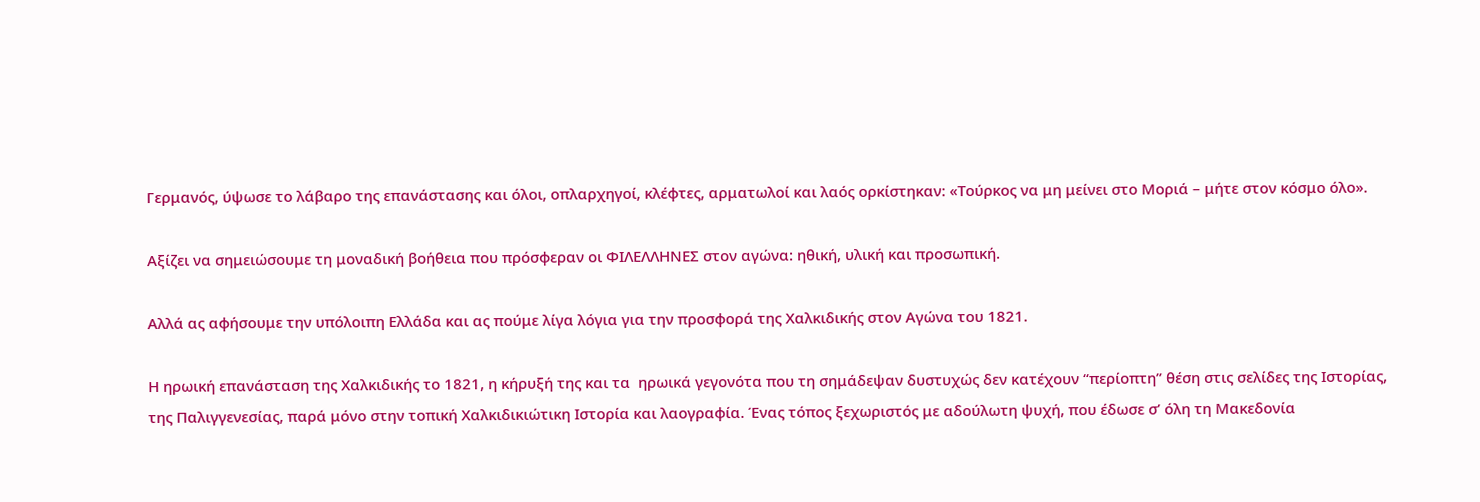Γερμανός, ύψωσε το λάβαρο της επανάστασης και όλοι, οπλαρχηγοί, κλέφτες, αρματωλοί και λαός ορκίστηκαν: «Τούρκος να μη μείνει στο Μοριά – μήτε στον κόσμο όλο».

Αξίζει να σημειώσουμε τη μοναδική βοήθεια που πρόσφεραν οι ΦΙΛΕΛΛΗΝΕΣ στον αγώνα: ηθική, υλική και προσωπική.

Αλλά ας αφήσουμε την υπόλοιπη Ελλάδα και ας πούμε λίγα λόγια για την προσφορά της Χαλκιδικής στον Αγώνα του 1821.

Η ηρωική επανάσταση της Χαλκιδικής το 1821, η κήρυξή της και τα  ηρωικά γεγονότα που τη σημάδεψαν δυστυχώς δεν κατέχουν “περίοπτη” θέση στις σελίδες της Ιστορίας, της Παλιγγενεσίας, παρά μόνο στην τοπική Χαλκιδικιώτικη Ιστορία και λαογραφία. Ένας τόπος ξεχωριστός με αδούλωτη ψυχή, που έδωσε σ’ όλη τη Μακεδονία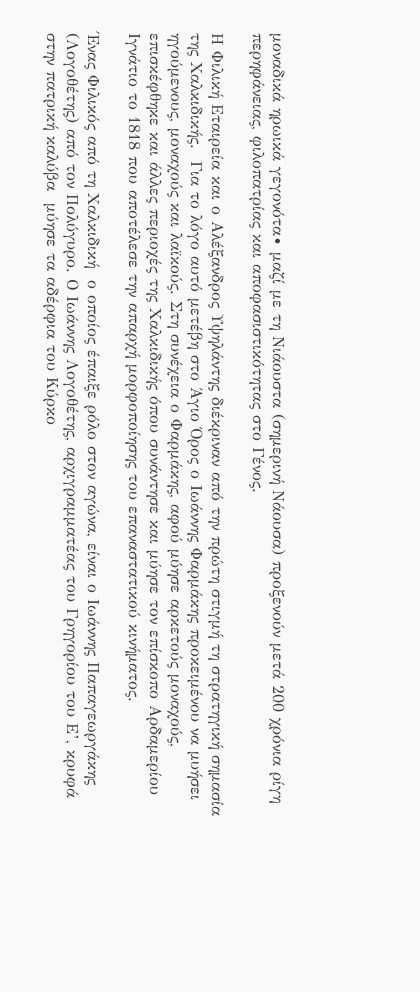μοναδικά ηρωικά γεγονότα∙ μαζί με τη Νιάουστα (σημερινή Νάουσα) προξενούν μετά 200 χρόνια ρίγη περηφάνειας, φιλοπατρίας και αποφασιστικότητας στο Γένος.

Η Φιλική Εταιρεία και ο Αλέξανδρος Υψηλάντης διέκριναν από την πρώτη στιγμή τη στρατηγική σημασία της Χαλκιδικής.  Για το λόγο αυτό μετέβη στο Άγιο Όρος ο Ιωάννης Φαρμάκης προκειμένου να μυήσει  ηγούμενους, μοναχούς και λαϊκούς. Στη συνέχεια ο Φαρμάκης, αφού μύησε αρκετούς μοναχούς, επισκέφθηκε και άλλες περιοχές της Χαλκιδικής όπου συνάντησε και μύησε τον επίσκοπο Αρδαμερίου Ιγνάτιο το 1818 που αποτέλεσε την απαρχή μορφοποίησης του επαναστατικού κινήματος.

Ένας Φιλικός από τη Χαλκιδική  ο οποίος έπαιξε ρόλο στον αγώνα, είναι ο Ιωάννης Παπαγεωργάκης (Λογοθέτης) από τον Πολύγυρο. Ο Ιωάννης Λογοθέτης, αρχιγραμματέας του Γρηγορίου του Ε’, κρυφά στην πατρική καλύβα  μύησε τα αδέρφια του Κύρκο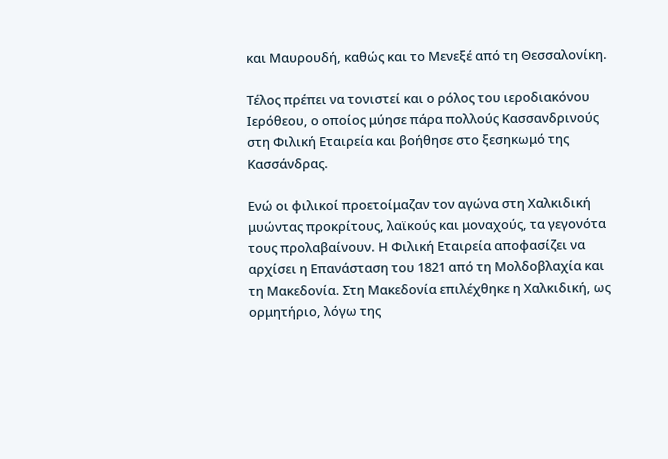και Μαυρουδή, καθώς και το Μενεξέ από τη Θεσσαλονίκη.

Τέλος πρέπει να τονιστεί και ο ρόλος του ιεροδιακόνου Ιερόθεου, ο οποίος μύησε πάρα πολλούς Κασσανδρινούς στη Φιλική Εταιρεία και βοήθησε στο ξεσηκωμό της Κασσάνδρας.

Ενώ οι φιλικοί προετοίμαζαν τον αγώνα στη Χαλκιδική μυώντας προκρίτους, λαϊκούς και μοναχούς, τα γεγονότα τους προλαβαίνουν. Η Φιλική Εταιρεία αποφασίζει να αρχίσει η Επανάσταση του 1821 από τη Μολδοβλαχία και τη Μακεδονία. Στη Μακεδονία επιλέχθηκε η Χαλκιδική, ως ορμητήριο, λόγω της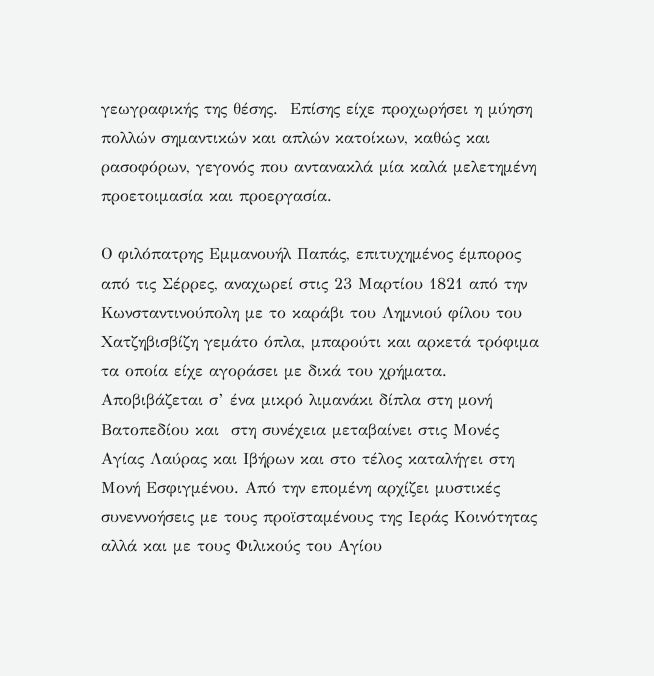γεωγραφικής της θέσης.  Επίσης είχε προχωρήσει η μύηση πολλών σημαντικών και απλών κατοίκων, καθώς και ρασοφόρων, γεγονός που αντανακλά μία καλά μελετημένη προετοιμασία και προεργασία.

Ο φιλόπατρης Εμμανουήλ Παπάς, επιτυχημένος έμπορος από τις Σέρρες, αναχωρεί στις 23 Μαρτίου 1821 από την Κωνσταντινούπολη με το καράβι του Λημνιού φίλου του Χατζηβισβίζη γεμάτο όπλα, μπαρούτι και αρκετά τρόφιμα τα οποία είχε αγοράσει με δικά του χρήματα. Αποβιβάζεται σ’ ένα μικρό λιμανάκι δίπλα στη μονή Βατοπεδίου και  στη συνέχεια μεταβαίνει στις Μονές Αγίας Λαύρας και Ιβήρων και στο τέλος καταλήγει στη Μονή Εσφιγμένου. Από την επομένη αρχίζει μυστικές συνεννοήσεις με τους προϊσταμένους της Ιεράς Κοινότητας αλλά και με τους Φιλικούς του Αγίου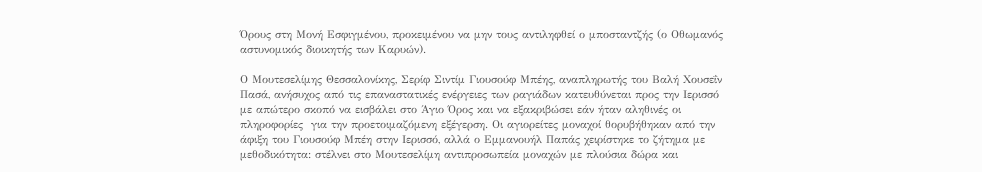Όρους στη Μονή Εσφιγμένου, προκειμένου να μην τους αντιληφθεί ο μποσταντζής (ο Οθωμανός αστυνομικός διοικητής των Καρυών).

Ο Μουτεσελίμης Θεσσαλονίκης, Σερίφ Σιντίμ Γιουσούφ Μπέης, αναπληρωτής του Βαλή Χουσεΐν Πασά, ανήσυχος από τις επαναστατικές ενέργειες των ραγιάδων κατευθύνεται προς την Ιερισσό με απώτερο σκοπό να εισβάλει στο Άγιο Όρος και να εξακριβώσει εάν ήταν αληθινές οι πληροφορίες  για την προετοιμαζόμενη εξέγερση. Οι αγιορείτες μοναχοί θορυβήθηκαν από την άφιξη του Γιουσούφ Μπέη στην Ιερισσό, αλλά ο Εμμανουήλ Παπάς χειρίστηκε το ζήτημα με μεθοδικότητα: στέλνει στο Μουτεσελίμη αντιπροσωπεία μοναχών με πλούσια δώρα και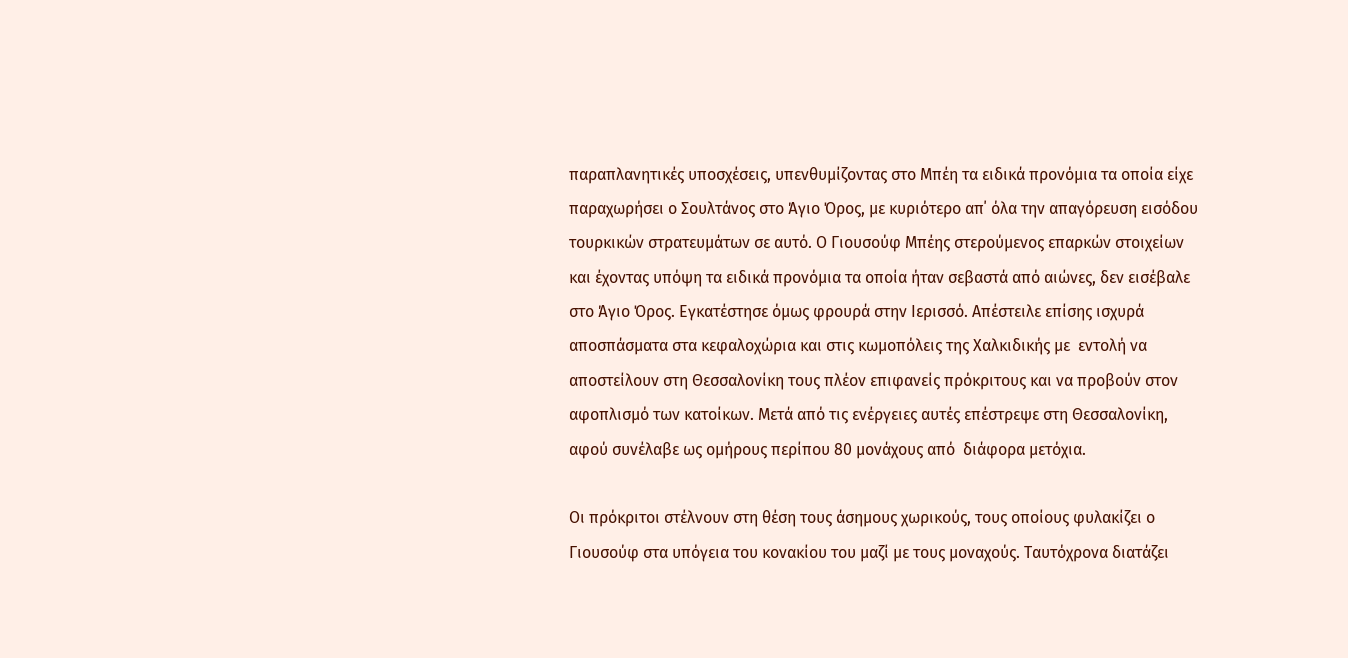παραπλανητικές υποσχέσεις, υπενθυμίζοντας στο Μπέη τα ειδικά προνόμια τα οποία είχε παραχωρήσει ο Σουλτάνος στο Άγιο Όρος, με κυριότερο απ΄ όλα την απαγόρευση εισόδου τουρκικών στρατευμάτων σε αυτό. Ο Γιουσούφ Μπέης στερούμενος επαρκών στοιχείων και έχοντας υπόψη τα ειδικά προνόμια τα οποία ήταν σεβαστά από αιώνες, δεν εισέβαλε στο Άγιο Όρος. Εγκατέστησε όμως φρουρά στην Ιερισσό. Απέστειλε επίσης ισχυρά αποσπάσματα στα κεφαλοχώρια και στις κωμοπόλεις της Χαλκιδικής με  εντολή να αποστείλουν στη Θεσσαλονίκη τους πλέον επιφανείς πρόκριτους και να προβούν στον αφοπλισμό των κατοίκων. Μετά από τις ενέργειες αυτές επέστρεψε στη Θεσσαλονίκη, αφού συνέλαβε ως ομήρους περίπου 80 μονάχους από  διάφορα μετόχια.

Οι πρόκριτοι στέλνουν στη θέση τους άσημους χωρικούς, τους οποίους φυλακίζει ο Γιουσούφ στα υπόγεια του κονακίου του μαζί με τους μοναχούς. Ταυτόχρονα διατάζει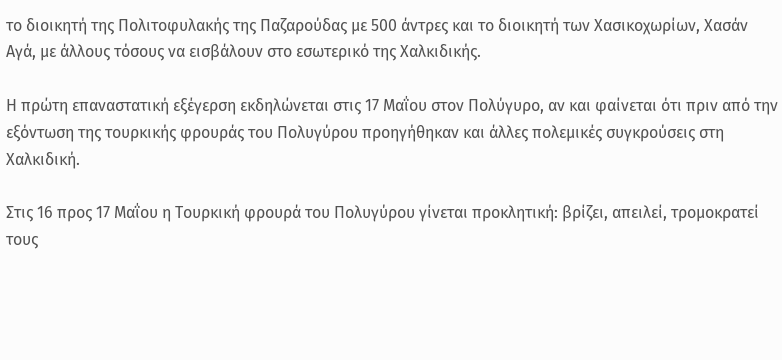το διοικητή της Πολιτοφυλακής της Παζαρούδας με 500 άντρες και το διοικητή των Χασικοχωρίων, Χασάν Αγά, με άλλους τόσους να εισβάλουν στο εσωτερικό της Χαλκιδικής.

Η πρώτη επαναστατική εξέγερση εκδηλώνεται στις 17 Μαΐου στον Πολύγυρο, αν και φαίνεται ότι πριν από την εξόντωση της τουρκικής φρουράς του Πολυγύρου προηγήθηκαν και άλλες πολεμικές συγκρούσεις στη Χαλκιδική.

Στις 16 προς 17 Μαΐου η Τουρκική φρουρά του Πολυγύρου γίνεται προκλητική: βρίζει, απειλεί, τρομοκρατεί τους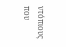ντόπιους που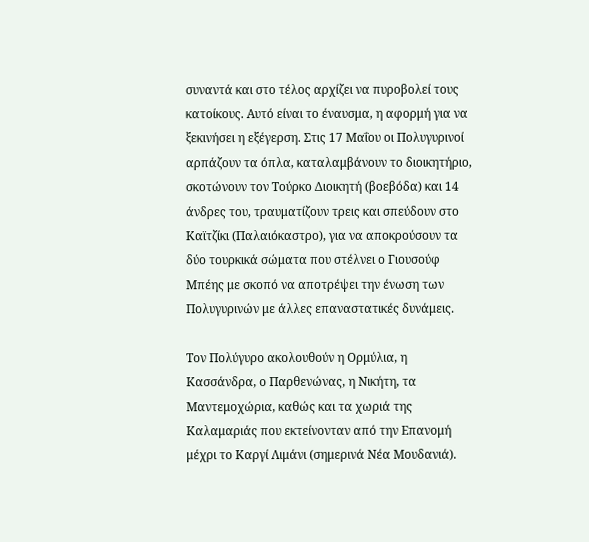συναντά και στο τέλος αρχίζει να πυροβολεί τους κατοίκους. Αυτό είναι το έναυσμα, η αφορμή για να ξεκινήσει η εξέγερση. Στις 17 Μαΐου οι Πολυγυρινοί αρπάζουν τα όπλα, καταλαμβάνουν το διοικητήριο, σκοτώνουν τον Τούρκο Διοικητή (βοεβόδα) και 14 άνδρες του, τραυματίζουν τρεις και σπεύδουν στο Καϊτζίκι (Παλαιόκαστρο), για να αποκρούσουν τα δύο τουρκικά σώματα που στέλνει ο Γιουσούφ Μπέης με σκοπό να αποτρέψει την ένωση των Πολυγυρινών με άλλες επαναστατικές δυνάμεις.

Τον Πολύγυρο ακολουθούν η Ορμύλια, η Κασσάνδρα, ο Παρθενώνας, η Νικήτη, τα Μαντεμοχώρια, καθώς και τα χωριά της Καλαμαριάς που εκτείνονταν από την Επανομή μέχρι το Καργί Λιμάνι (σημερινά Νέα Μουδανιά).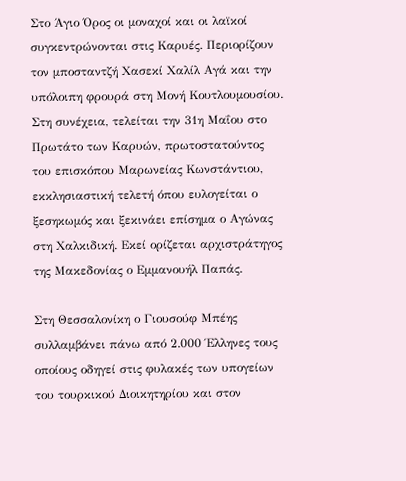Στο Άγιο Όρος οι μοναχοί και οι λαϊκοί συγκεντρώνονται στις Καρυές. Περιορίζουν τον μποσταντζή Χασεκί Χαλίλ Αγά και την υπόλοιπη φρουρά στη Μονή Κουτλουμουσίου. Στη συνέχεια, τελείται την 31η Μαΐου στο Πρωτάτο των Καρυών, πρωτοστατούντος του επισκόπου Μαρωνείας Κωνστάντιου, εκκλησιαστική τελετή όπου ευλογείται ο ξεσηκωμός και ξεκινάει επίσημα ο Αγώνας στη Χαλκιδική. Εκεί ορίζεται αρχιστράτηγος της Μακεδονίας ο Εμμανουήλ Παπάς.

Στη Θεσσαλονίκη ο Γιουσούφ Μπέης συλλαμβάνει πάνω από 2.000 Έλληνες τους οποίους οδηγεί στις φυλακές των υπογείων του τουρκικού Διοικητηρίου και στον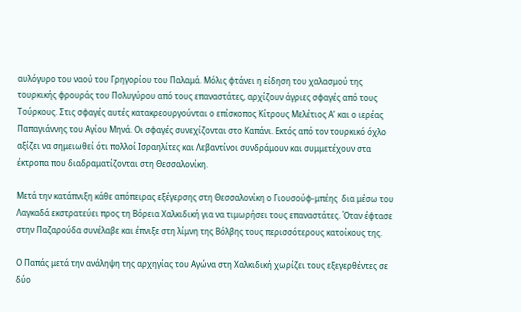αυλόγυρο του ναού του Γρηγορίου του Παλαμά. Μόλις φτάνει η είδηση του χαλασμού της τουρκικής φρουράς του Πολυγύρου από τους επαναστάτες, αρχίζουν άγριες σφαγές από τους Τούρκους. Στις σφαγές αυτές κατακρεουργούνται ο επίσκοπος Κίτρους Μελέτιος Α’ και ο ιερέας Παπαγιάννης του Αγίου Μηνά. Οι σφαγές συνεχίζονται στο Καπάνι. Εκτός από τον τουρκικό όχλο αξίζει να σημειωθεί ότι πολλοί Ισραηλίτες και Λεβαντίνοι συνδράμουν και συμμετέχουν στα έκτροπα που διαδραματίζονται στη Θεσσαλονίκη.

Μετά την κατάπνιξη κάθε απόπειρας εξέγερσης στη Θεσσαλονίκη ο Γιουσούφ-μπέης  δια μέσω του Λαγκαδά εκστρατεύει προς τη Βόρεια Χαλκιδική για να τιμωρήσει τους επαναστάτες. Όταν έφτασε στην Παζαρούδα συνέλαβε και έπνιξε στη λίμνη της Βόλβης τους περισσότερους κατοίκους της.

Ο Παπάς μετά την ανάληψη της αρχηγίας του Αγώνα στη Χαλκιδική χωρίζει τους εξεγερθέντες σε δύο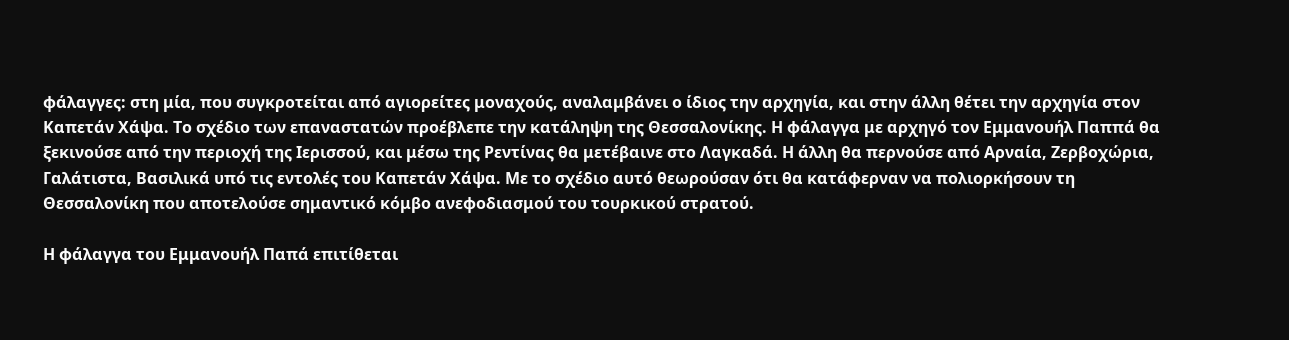φάλαγγες: στη μία, που συγκροτείται από αγιορείτες μοναχούς, αναλαμβάνει ο ίδιος την αρχηγία, και στην άλλη θέτει την αρχηγία στον Καπετάν Χάψα. Το σχέδιο των επαναστατών προέβλεπε την κατάληψη της Θεσσαλονίκης. Η φάλαγγα με αρχηγό τον Εμμανουήλ Παππά θα ξεκινούσε από την περιοχή της Ιερισσού, και μέσω της Ρεντίνας θα μετέβαινε στο Λαγκαδά. Η άλλη θα περνούσε από Αρναία, Ζερβοχώρια, Γαλάτιστα, Βασιλικά υπό τις εντολές του Καπετάν Χάψα. Με το σχέδιο αυτό θεωρούσαν ότι θα κατάφερναν να πολιορκήσουν τη Θεσσαλονίκη που αποτελούσε σημαντικό κόμβο ανεφοδιασμού του τουρκικού στρατού.

Η φάλαγγα του Εμμανουήλ Παπά επιτίθεται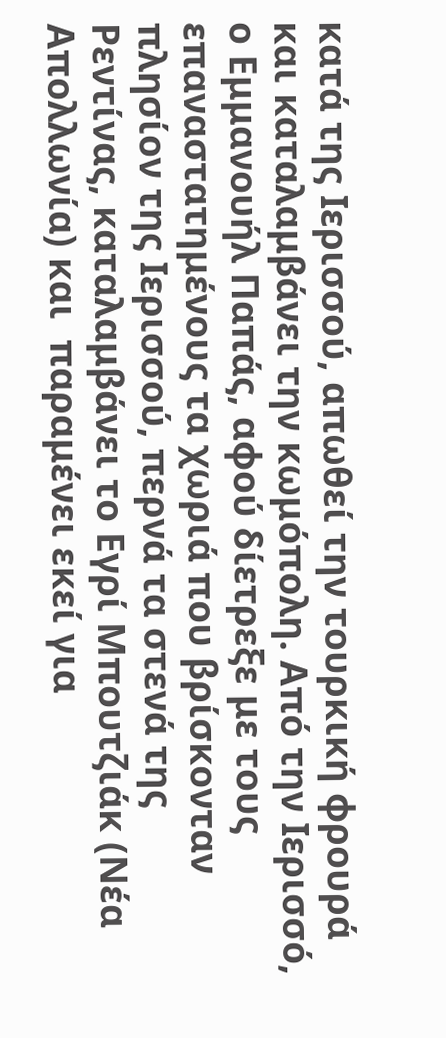κατά της Ιερισσού, απωθεί την τουρκική φρουρά και καταλαμβάνει την κωμόπολη. Από την Ιερισσό, ο Εμμανουήλ Παπάς, αφού δίετρεξε με τους επαναστατημένους τα χωριά που βρίσκονταν πλησίον της Ιερισσού, περνά τα στενά της Ρεντίνας, καταλαμβάνει το Εγρί Μπουτζιάκ (Νέα Απολλωνία) και  παραμένει εκεί για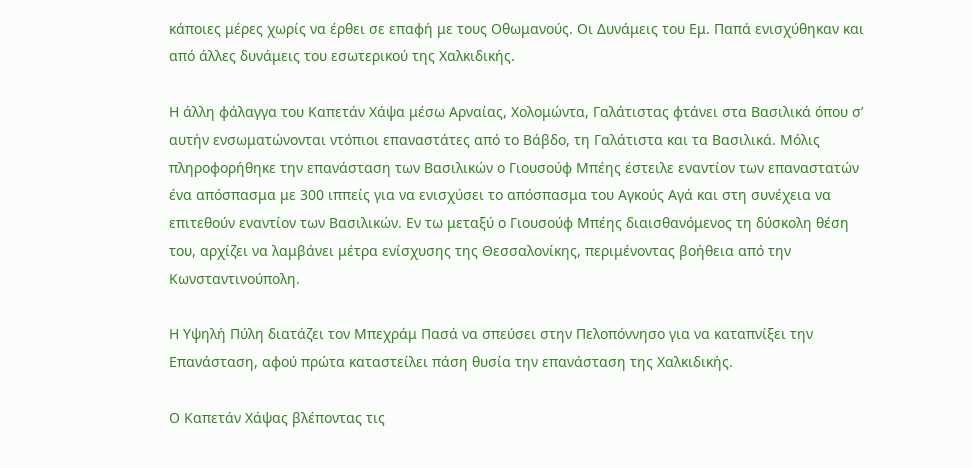κάποιες μέρες χωρίς να έρθει σε επαφή με τους Οθωμανούς. Οι Δυνάμεις του Εμ. Παπά ενισχύθηκαν και από άλλες δυνάμεις του εσωτερικού της Χαλκιδικής.

Η άλλη φάλαγγα του Καπετάν Χάψα μέσω Αρναίας, Χολομώντα, Γαλάτιστας φτάνει στα Βασιλικά όπου σ’ αυτήν ενσωματώνονται ντόπιοι επαναστάτες από το Βάβδο, τη Γαλάτιστα και τα Βασιλικά. Μόλις πληροφορήθηκε την επανάσταση των Βασιλικών ο Γιουσούφ Μπέης έστειλε εναντίον των επαναστατών ένα απόσπασμα με 300 ιππείς για να ενισχύσει το απόσπασμα του Αγκούς Αγά και στη συνέχεια να επιτεθούν εναντίον των Βασιλικών. Εν τω μεταξύ ο Γιουσούφ Μπέης διαισθανόμενος τη δύσκολη θέση του, αρχίζει να λαμβάνει μέτρα ενίσχυσης της Θεσσαλονίκης, περιμένοντας βοήθεια από την Κωνσταντινούπολη.

Η Υψηλή Πύλη διατάζει τον Μπεχράμ Πασά να σπεύσει στην Πελοπόννησο για να καταπνίξει την Επανάσταση, αφού πρώτα καταστείλει πάση θυσία την επανάσταση της Χαλκιδικής.

Ο Καπετάν Χάψας βλέποντας τις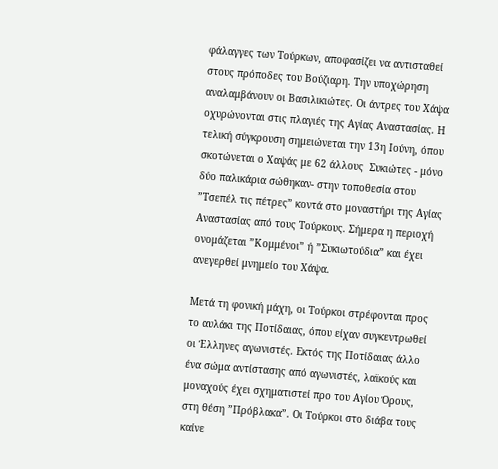φάλαγγες των Τούρκων, αποφασίζει να αντισταθεί στους πρόποδες του Βούζιαρη. Την υποχώρηση αναλαμβάνουν οι Βασιλικιώτες. Οι άντρες του Χάψα οχυρώνονται στις πλαγιές της Αγίας Αναστασίας. Η τελική σύγκρουση σημειώνεται την 13η Ιούνη, όπου σκοτώνεται ο Χαψάς με 62 άλλους  Συκιώτες - μόνο δύο παλικάρια σώθηκαν- στην τοποθεσία στου ”Τσεπέλ τις πέτρες” κοντά στο μοναστήρι της Αγίας Αναστασίας από τους Τούρκους. Σήμερα η περιοχή ονομάζεται ”Κομμένοι” ή ”Συκιωτούδια” και έχει ανεγερθεί μνημείο του Χάψα.

Μετά τη φονική μάχη, οι Τούρκοι στρέφονται προς το αυλάκι της Ποτίδαιας, όπου είχαν συγκεντρωθεί οι Έλληνες αγωνιστές. Εκτός της Ποτίδαιας άλλο ένα σώμα αντίστασης από αγωνιστές, λαϊκούς και μοναχούς έχει σχηματιστεί προ του Αγίου Όρους, στη θέση ”Πρόβλακα”. Οι Τούρκοι στο διάβα τους καίνε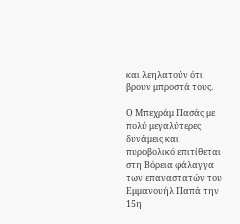και λεηλατούν ότι βρουν μπροστά τους.

Ο Μπεχράμ Πασάς με πολύ μεγαλύτερες δυνάμεις και πυροβολικό επιτίθεται στη Βόρεια φάλαγγα των επαναστατών του Εμμανουήλ Παπά την 15η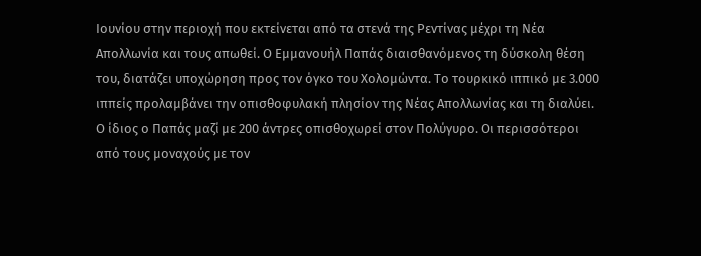Ιουνίου στην περιοχή που εκτείνεται από τα στενά της Ρεντίνας μέχρι τη Νέα Απολλωνία και τους απωθεί. Ο Εμμανουήλ Παπάς διαισθανόμενος τη δύσκολη θέση του, διατάζει υποχώρηση προς τον όγκο του Χολομώντα. Το τουρκικό ιππικό με 3.000 ιππείς προλαμβάνει την οπισθοφυλακή πλησίον της Νέας Απολλωνίας και τη διαλύει. Ο ίδιος ο Παπάς μαζί με 200 άντρες οπισθοχωρεί στον Πολύγυρο. Οι περισσότεροι από τους μοναχούς με τον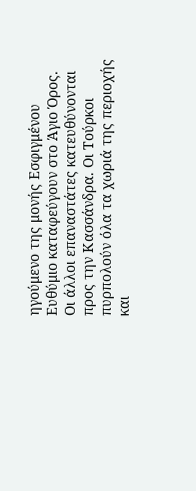ηγούμενο της μονής Εσφιγμένου Ευθύμιο καταφεύγουν στο Άγιο Όρος. Οι άλλοι επαναστάτες κατευθύνονται προς την Κασσάνδρα. Οι Τούρκοι πυρπολούν όλα τα χωριά της περιοχής και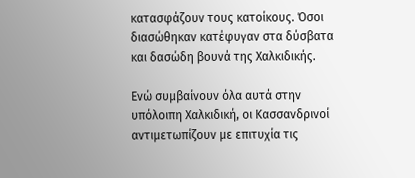κατασφάζουν τους κατοίκους. Όσοι διασώθηκαν κατέφυγαν στα δύσβατα και δασώδη βουνά της Χαλκιδικής.

Ενώ συμβαίνουν όλα αυτά στην υπόλοιπη Χαλκιδική, οι Κασσανδρινοί αντιμετωπίζουν με επιτυχία τις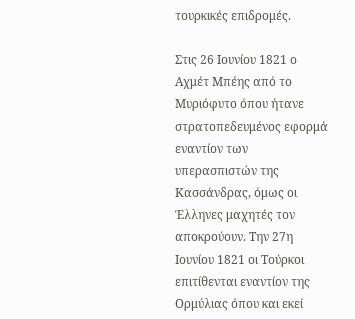τουρκικές επιδρομές.

Στις 26 Ιουνίου 1821 ο Αχμέτ Μπέης από το Μυριόφυτο όπου ήτανε στρατοπεδευμένος εφορμά εναντίον των υπερασπιστών της Κασσάνδρας, όμως οι Έλληνες μαχητές τον αποκρούουν. Την 27η Ιουνίου 1821 οι Τούρκοι επιτίθενται εναντίον της Ορμύλιας όπου και εκεί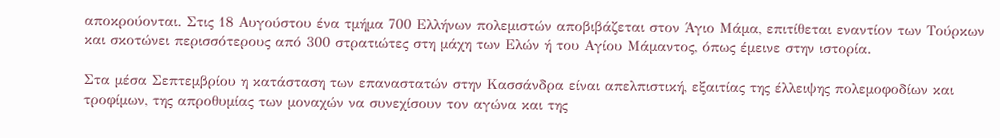αποκρούονται. Στις 18 Αυγούστου ένα τμήμα 700 Ελλήνων πολεμιστών αποβιβάζεται στον Άγιο Μάμα, επιτίθεται εναντίον των Τούρκων και σκοτώνει περισσότερους από 300 στρατιώτες στη μάχη των Ελών ή του Αγίου Μάμαντος, όπως έμεινε στην ιστορία.

Στα μέσα Σεπτεμβρίου η κατάσταση των επαναστατών στην Κασσάνδρα είναι απελπιστική, εξαιτίας της έλλειψης πολεμοφοδίων και τροφίμων, της απροθυμίας των μοναχών να συνεχίσουν τον αγώνα και της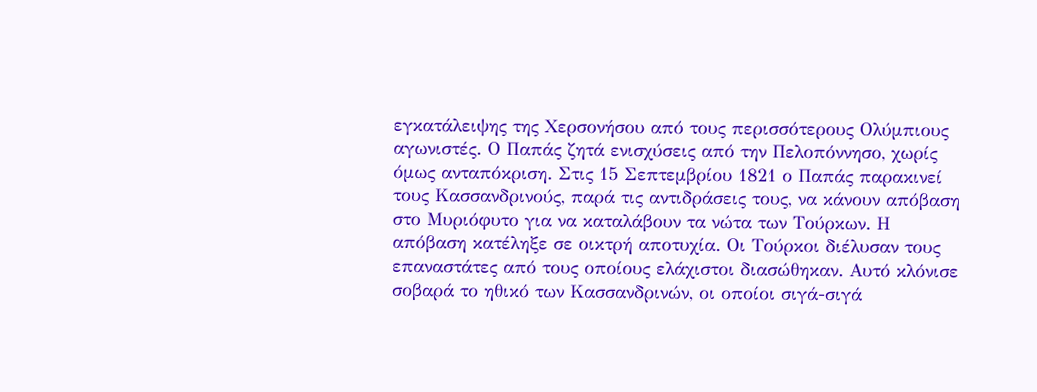εγκατάλειψης της Χερσονήσου από τους περισσότερους Ολύμπιους αγωνιστές. Ο Παπάς ζητά ενισχύσεις από την Πελοπόννησο, χωρίς όμως ανταπόκριση. Στις 15 Σεπτεμβρίου 1821 ο Παπάς παρακινεί τους Κασσανδρινούς, παρά τις αντιδράσεις τους, να κάνουν απόβαση στο Μυριόφυτο για να καταλάβουν τα νώτα των Τούρκων. Η απόβαση κατέληξε σε οικτρή αποτυχία. Οι Τούρκοι διέλυσαν τους επαναστάτες από τους οποίους ελάχιστοι διασώθηκαν. Αυτό κλόνισε σοβαρά το ηθικό των Κασσανδρινών, οι οποίοι σιγά-σιγά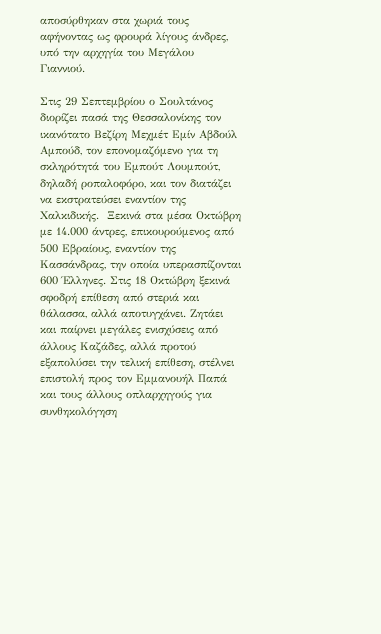αποσύρθηκαν στα χωριά τους αφήνοντας ως φρουρά λίγους άνδρες, υπό την αρχηγία του Μεγάλου Γιαννιού.

Στις 29 Σεπτεμβρίου ο Σουλτάνος διορίζει πασά της Θεσσαλονίκης τον ικανότατο Βεζίρη Μεχμέτ Εμίν Αβδούλ Αμπούδ, τον επονομαζόμενο για τη σκληρότητά του Εμπούτ Λουμπούτ, δηλαδή ροπαλοφόρο, και τον διατάζει να εκστρατεύσει εναντίον της Χαλκιδικής.  Ξεκινά στα μέσα Οκτώβρη με 14.000 άντρες, επικουρούμενος από 500 Εβραίους, εναντίον της Κασσάνδρας, την οποία υπερασπίζονται 600 Έλληνες. Στις 18 Οκτώβρη ξεκινά σφοδρή επίθεση από στεριά και θάλασσα, αλλά αποτυγχάνει. Ζητάει και παίρνει μεγάλες ενισχύσεις από άλλους Καζάδες, αλλά προτού εξαπολύσει την τελική επίθεση, στέλνει επιστολή προς τον Εμμανουήλ Παπά και τους άλλους οπλαρχηγούς για συνθηκολόγηση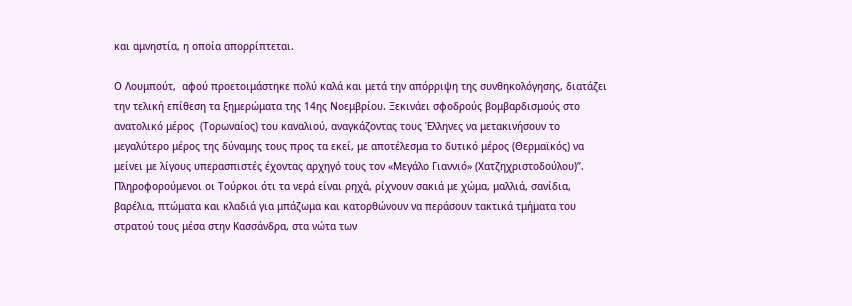και αμνηστία, η οποία απορρίπτεται.

Ο Λουμπούτ,  αφού προετοιμάστηκε πολύ καλά και μετά την απόρριψη της συνθηκολόγησης, διατάζει την τελική επίθεση τα ξημερώματα της 14ης Νοεμβρίου. Ξεκινάει σφοδρούς βομβαρδισμούς στο ανατολικό μέρος  (Τορωναίος) του καναλιού, αναγκάζοντας τους Έλληνες να μετακινήσουν το μεγαλύτερο μέρος της δύναμης τους προς τα εκεί, με αποτέλεσμα το δυτικό μέρος (Θερμαϊκός) να μείνει με λίγους υπερασπιστές έχοντας αρχηγό τους τον «Μεγάλο Γιαννιό» (Χατζηχριστοδούλου)”. Πληροφορούμενοι οι Τούρκοι ότι τα νερά είναι ρηχά, ρίχνουν σακιά με χώμα, μαλλιά, σανίδια, βαρέλια, πτώματα και κλαδιά για μπάζωμα και κατορθώνουν να περάσουν τακτικά τμήματα του στρατού τους μέσα στην Κασσάνδρα, στα νώτα των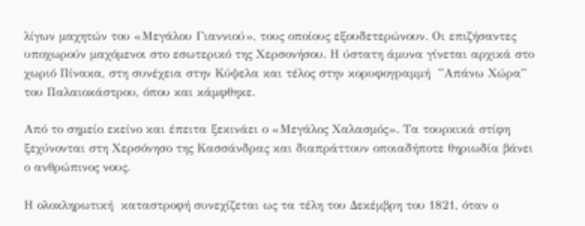λίγων μαχητών του «Μεγάλου Γιαννιού», τους οποίους εξουδετερώνουν. Οι επιζήσαντες υποχωρούν μαχόμενοι στο εσωτερικό της Χερσονήσου. Η ύστατη άμυνα γίνεται αρχικά στο χωριό Πίνακα, στη συνέχεια στην Κύψελα και τέλος στην κορυφογραμμή  ”Απάνω Χώρα” του Παλαιοκάστρου, όπου και κάμφθηκε.

Από το σημείο εκείνο και έπειτα ξεκινάει ο «Μεγάλος Χαλασμός». Τα τουρκικά στίφη ξεχύνονται στη Χερσόνησο της Κασσάνδρας και διαπράττουν οποιαδήποτε θηριωδία βάνει ο ανθρώπινος νους.

Η ολοκληρωτική  καταστροφή συνεχίζεται ως τα τέλη του Δεκέμβρη του 1821, όταν ο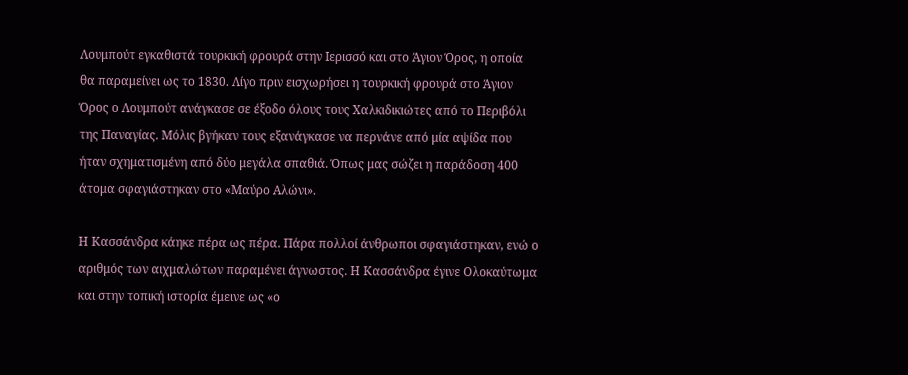Λουμπούτ εγκαθιστά τουρκική φρουρά στην Ιερισσό και στο Άγιον Όρος, η οποία θα παραμείνει ως το 1830. Λίγο πριν εισχωρήσει η τουρκική φρουρά στο Άγιον Όρος ο Λουμπούτ ανάγκασε σε έξοδο όλους τους Χαλκιδικιώτες από το Περιβόλι της Παναγίας. Μόλις βγήκαν τους εξανάγκασε να περνάνε από μία αψίδα που ήταν σχηματισμένη από δύο μεγάλα σπαθιά. Όπως μας σώζει η παράδοση 400 άτομα σφαγιάστηκαν στο «Μαύρο Αλώνι».

Η Κασσάνδρα κάηκε πέρα ως πέρα. Πάρα πολλοί άνθρωποι σφαγιάστηκαν, ενώ ο αριθμός των αιχμαλώτων παραμένει άγνωστος. Η Κασσάνδρα έγινε Ολοκαύτωμα και στην τοπική ιστορία έμεινε ως «ο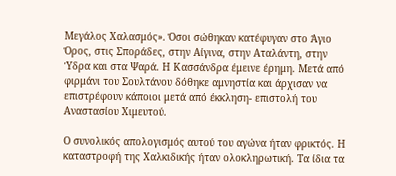Μεγάλος Χαλασμός». Όσοι σώθηκαν κατέφυγαν στο Άγιο Όρος, στις Σποράδες, στην Αίγινα, στην Αταλάντη, στην Ύδρα και στα Ψαρά. Η Κασσάνδρα έμεινε έρημη. Μετά από φιρμάνι του Σουλτάνου δόθηκε αμνηστία και άρχισαν να επιστρέφουν κάποιοι μετά από έκκληση- επιστολή του Αναστασίου Χιμευτού.

Ο συνολικός απολογισμός αυτού του αγώνα ήταν φρικτός. Η καταστροφή της Χαλκιδικής ήταν ολοκληρωτική. Τα ίδια τα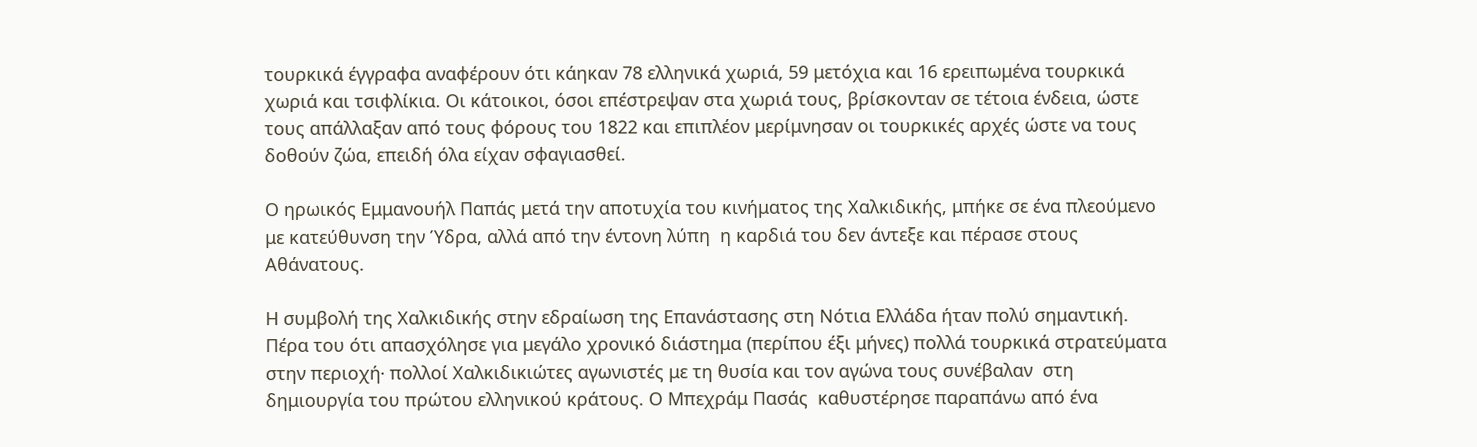τουρκικά έγγραφα αναφέρουν ότι κάηκαν 78 ελληνικά χωριά, 59 μετόχια και 16 ερειπωμένα τουρκικά χωριά και τσιφλίκια. Οι κάτοικοι, όσοι επέστρεψαν στα χωριά τους, βρίσκονταν σε τέτοια ένδεια, ώστε τους απάλλαξαν από τους φόρους του 1822 και επιπλέον μερίμνησαν οι τουρκικές αρχές ώστε να τους δοθούν ζώα, επειδή όλα είχαν σφαγιασθεί.

Ο ηρωικός Εμμανουήλ Παπάς μετά την αποτυχία του κινήματος της Χαλκιδικής, μπήκε σε ένα πλεούμενο με κατεύθυνση την Ύδρα, αλλά από την έντονη λύπη  η καρδιά του δεν άντεξε και πέρασε στους Αθάνατους.

Η συμβολή της Χαλκιδικής στην εδραίωση της Επανάστασης στη Νότια Ελλάδα ήταν πολύ σημαντική. Πέρα του ότι απασχόλησε για μεγάλο χρονικό διάστημα (περίπου έξι μήνες) πολλά τουρκικά στρατεύματα στην περιοχή∙ πολλοί Χαλκιδικιώτες αγωνιστές με τη θυσία και τον αγώνα τους συνέβαλαν  στη δημιουργία του πρώτου ελληνικού κράτους. Ο Μπεχράμ Πασάς  καθυστέρησε παραπάνω από ένα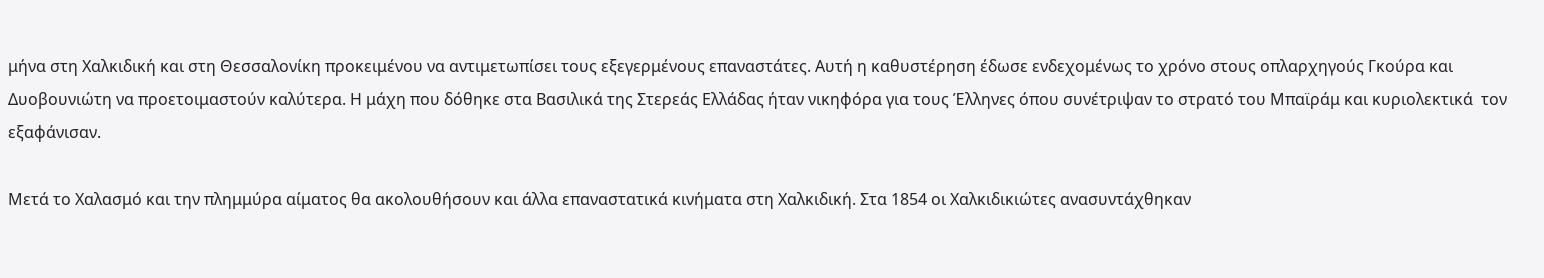μήνα στη Χαλκιδική και στη Θεσσαλονίκη προκειμένου να αντιμετωπίσει τους εξεγερμένους επαναστάτες. Αυτή η καθυστέρηση έδωσε ενδεχομένως το χρόνο στους οπλαρχηγούς Γκούρα και Δυοβουνιώτη να προετοιμαστούν καλύτερα. Η μάχη που δόθηκε στα Βασιλικά της Στερεάς Ελλάδας ήταν νικηφόρα για τους Έλληνες όπου συνέτριψαν το στρατό του Μπαϊράμ και κυριολεκτικά  τον εξαφάνισαν.

Μετά το Χαλασμό και την πλημμύρα αίματος θα ακολουθήσουν και άλλα επαναστατικά κινήματα στη Χαλκιδική. Στα 1854 οι Χαλκιδικιώτες ανασυντάχθηκαν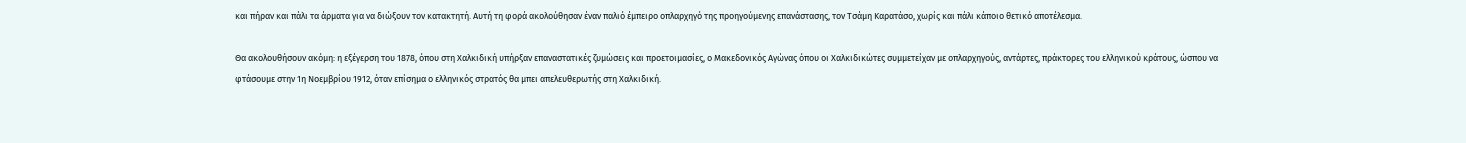και πήραν και πάλι τα άρματα για να διώξουν τον κατακτητή. Αυτή τη φορά ακολούθησαν έναν παλιό έμπειρο οπλαρχηγό της προηγούμενης επανάστασης, τον Τσάμη Καρατάσο, χωρίς και πάλι κάποιο θετικό αποτέλεσμα.

Θα ακολουθήσουν ακόμη: η εξέγερση του 1878, όπου στη Χαλκιδική υπήρξαν επαναστατικές ζυμώσεις και προετοιμασίες, ο Μακεδονικός Αγώνας όπου οι Χαλκιδικώτες συμμετείχαν με οπλαρχηγούς, αντάρτες, πράκτορες του ελληνικού κράτους, ώσπου να φτάσουμε στην 1η Νοεμβρίου 1912, όταν επίσημα ο ελληνικός στρατός θα μπει απελευθερωτής στη Χαλκιδική.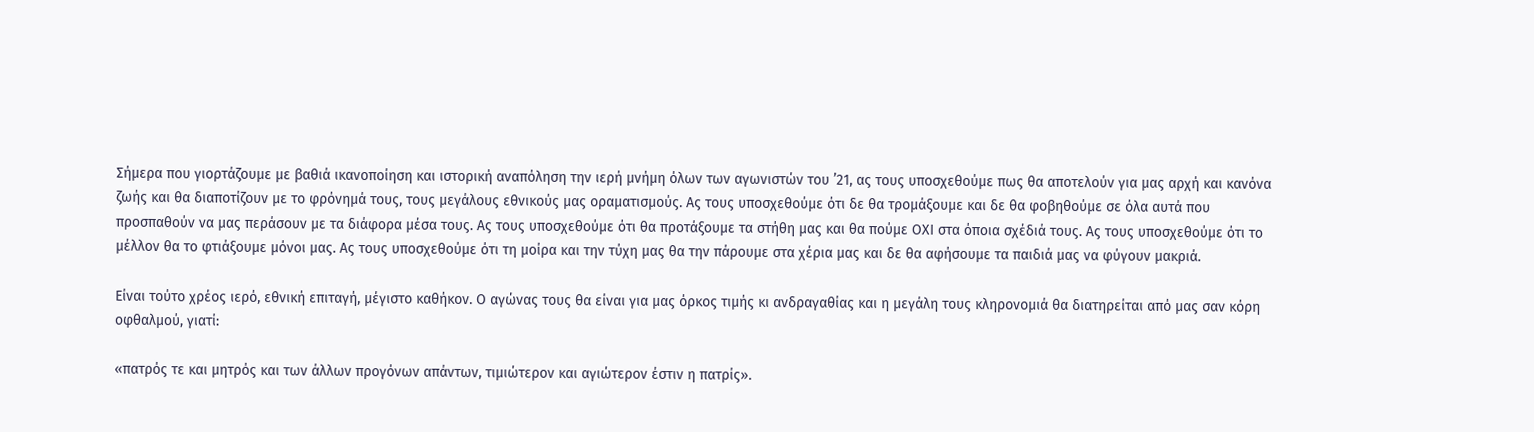Σήμερα που γιορτάζουμε με βαθιά ικανοποίηση και ιστορική αναπόληση την ιερή μνήμη όλων των αγωνιστών του ’21, ας τους υποσχεθούμε πως θα αποτελούν για μας αρχή και κανόνα ζωής και θα διαποτίζουν με το φρόνημά τους, τους μεγάλους εθνικούς μας οραματισμούς. Ας τους υποσχεθούμε ότι δε θα τρομάξουμε και δε θα φοβηθούμε σε όλα αυτά που προσπαθούν να μας περάσουν με τα διάφορα μέσα τους. Ας τους υποσχεθούμε ότι θα προτάξουμε τα στήθη μας και θα πούμε ΟΧΙ στα όποια σχέδιά τους. Ας τους υποσχεθούμε ότι το μέλλον θα το φτιάξουμε μόνοι μας. Ας τους υποσχεθούμε ότι τη μοίρα και την τύχη μας θα την πάρουμε στα χέρια μας και δε θα αφήσουμε τα παιδιά μας να φύγουν μακριά.

Είναι τούτο χρέος ιερό, εθνική επιταγή, μέγιστο καθήκον. Ο αγώνας τους θα είναι για μας όρκος τιμής κι ανδραγαθίας και η μεγάλη τους κληρονομιά θα διατηρείται από μας σαν κόρη οφθαλμού, γιατί:

«πατρός τε και μητρός και των άλλων προγόνων απάντων, τιμιώτερον και αγιώτερον έστιν η πατρίς».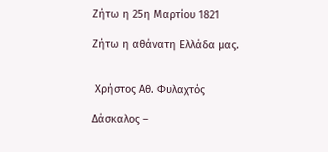Ζήτω η 25η Μαρτίου 1821

Ζήτω η αθάνατη Ελλάδα μας.


 Χρήστος Αθ. Φυλαχτός

Δάσκαλος –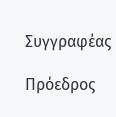Συγγραφέας

Πρόεδρος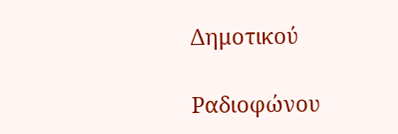Δημοτικού

Ραδιοφώνου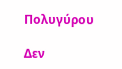Πολυγύρου

Δεν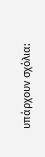υπάρχουν σχόλια: